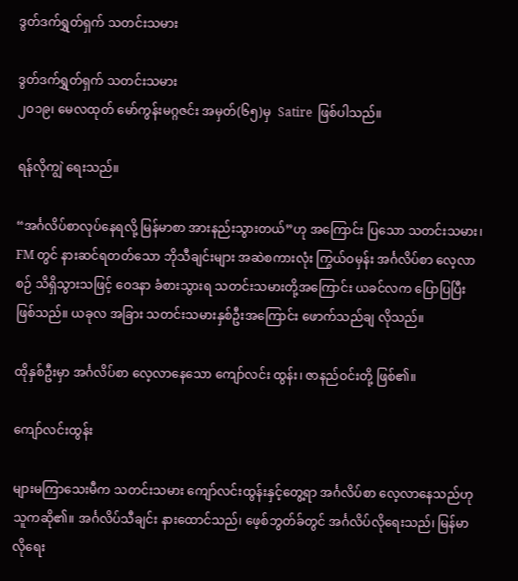ဒွတ်ဒက်ရွှတ်ရှက် သတင်းသမား

ဒွတ်ဒက်ရွှတ်ရှက် သတင်းသမား
၂ဝ၁၉၊ မေလထုတ် မော်ကွန်းမဂ္ဂဇင်း အမှတ်(၆၅)မှ  Satire  ဖြစ်ပါသည်။

ရန်လိုကျွဲ ရေးသည်။

“အင်္ဂလိပ်စာလုပ်နေရလို့ မြန်မာစာ အားနည်းသွားတယ်”ဟု အကြောင်း ပြသော သတင်းသမား၊ FM တွင် နားဆင်ရတတ်သော ဘိုသီချင်းများ အဆဲစကားလုံး ကြွယ်ဝမှန်း အင်္ဂလိပ်စာ လေ့လာစဉ် သိရှိသွားသဖြင့် ဝေဒနာ ခံစားသွားရ သတင်းသမားတို့အကြောင်း ယခင်လက ပြောပြပြီး ဖြစ်သည်။ ယခုလ အခြား သတင်းသမားနှစ်ဦးအကြောင်း ဖောက်သည်ချ လိုသည်။

ထိုနှစ်ဦးမှာ အင်္ဂလိပ်စာ လေ့လာနေသော ကျော်လင်း ထွန်း၊ ဇာနည်ဝင်းတို့ ဖြစ်၏။

ကျော်လင်းထွန်း

များမကြာသေးမီက သတင်းသမား ကျော်လင်းထွန်းနှင့်တွေ့ရာ အင်္ဂလိပ်စာ လေ့လာနေသည်ဟု သူကဆို၏။ အင်္ဂလိပ်သီချင်း နားထောင်သည်၊ ဖေ့စ်ဘွတ်ခ်တွင် အင်္ဂလိပ်လိုရေးသည်၊ မြန်မာလိုရေး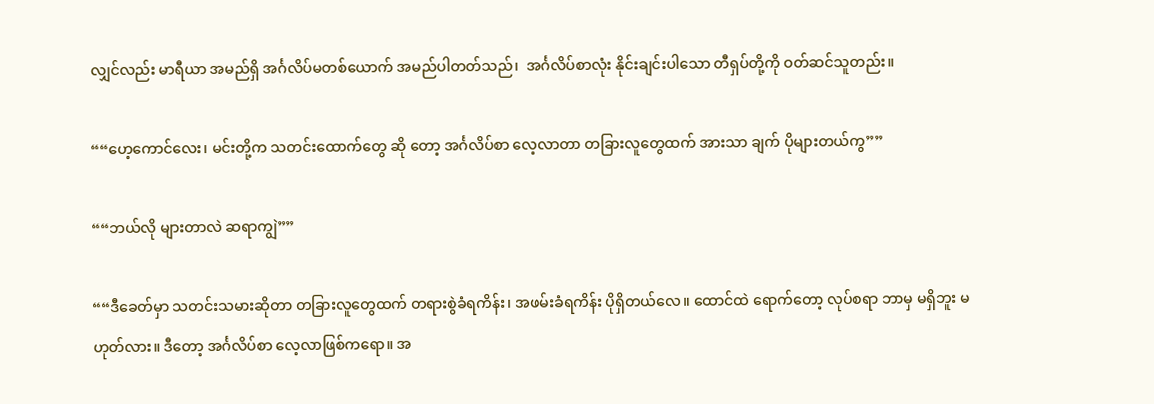လျှင်လည်း မာရီယာ အမည်ရှိ အင်္ဂလိပ်မတစ်ယောက် အမည်ပါတတ်သည်၊  အင်္ဂလိပ်စာလုံး နိုင်းချင်းပါသော တီရှပ်တို့ကို ဝတ်ဆင်သူတည်း။

““ဟေ့ကောင်လေး၊ မင်းတို့က သတင်းထောက်တွေ ဆို တော့ အင်္ဂလိပ်စာ လေ့လာတာ တခြားလူတွေထက် အားသာ ချက် ပိုများတယ်ကွ””

““ဘယ်လို များတာလဲ ဆရာကျွဲ””

““ဒီခေတ်မှာ သတင်းသမားဆိုတာ တခြားလူတွေထက် တရားစွဲခံရကိန်း၊ အဖမ်းခံရကိန်း ပိုရှိတယ်လေ။ ထောင်ထဲ ရောက်တော့ လုပ်စရာ ဘာမှ မရှိဘူး မဟုတ်လား။ ဒီတော့ အင်္ဂလိပ်စာ လေ့လာဖြစ်ကရော။ အ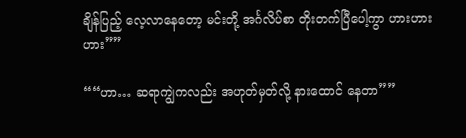ချိန်ပြည့် လေ့လာနေတော့ မင်းတို့ အင်္ဂလိပ်စာ တိုးတက်ပြီပေါ့ကွာ ဟားဟားဟား””

““ဟာ… ဆရာကျွဲကလည်း အဟုတ်မှတ်လို့ နားထောင် နေတာ””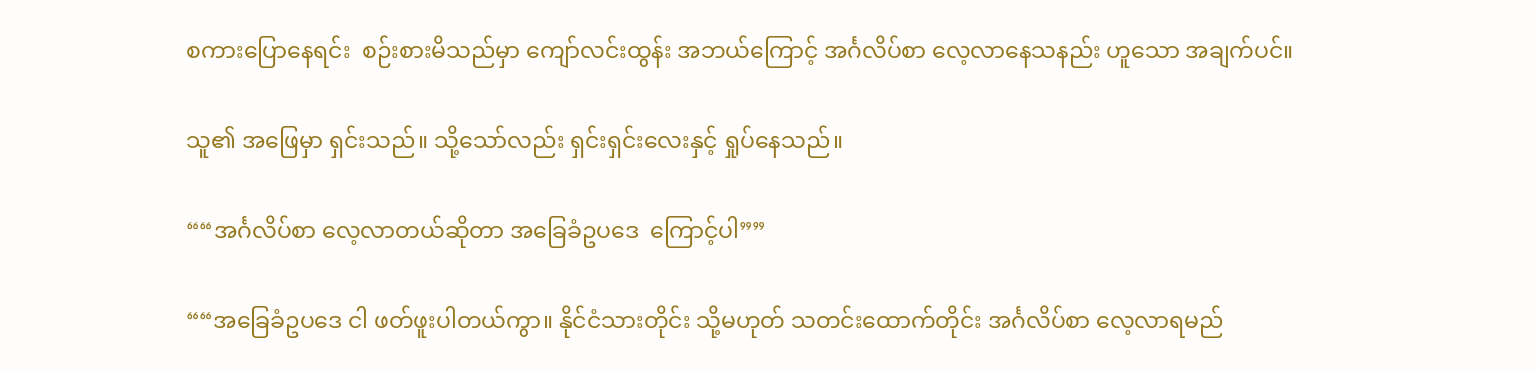စကားပြောနေရင်း  စဉ်းစားမိသည်မှာ ကျော်လင်းထွန်း အဘယ်ကြောင့် အင်္ဂလိပ်စာ လေ့လာနေသနည်း ဟူသော အချက်ပင်။

သူ၏ အဖြေမှာ ရှင်းသည်။ သို့သော်လည်း ရှင်းရှင်းလေးနှင့် ရှုပ်နေသည်။

““အင်္ဂလိပ်စာ လေ့လာတယ်ဆိုတာ အခြေခံဥပဒေ  ကြောင့်ပါ””

““အခြေခံဥပဒေ ငါ ဖတ်ဖူးပါတယ်ကွာ။ နိုင်ငံသားတိုင်း သို့မဟုတ် သတင်းထောက်တိုင်း အင်္ဂလိပ်စာ လေ့လာရမည်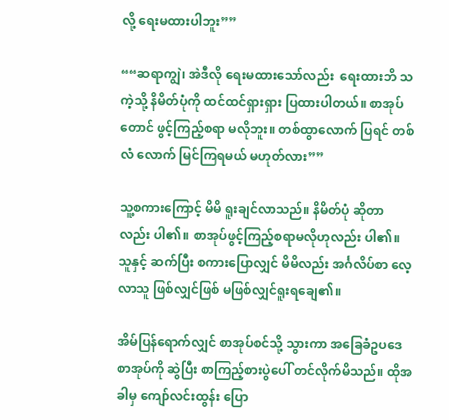လို့ ရေးမထားပါဘူး””

““ဆရာကျွဲ၊ အဲဒီလို ရေးမထားသော်လည်း  ရေးထားဘိ သကဲ့သို့ နိမိတ်ပုံကို ထင်ထင်ရှားရှား ပြထားပါတယ်။ စာအုပ် တောင် ဖွင့်ကြည့်စရာ မလိုဘူး။ တစ်ထွာလောက် ပြရင် တစ်လံ လောက် မြင်ကြရမယ် မဟုတ်လား””

သူ့စကားကြောင့် မိမိ ရူးချင်လာသည်။ နိမိတ်ပုံ ဆိုတာ လည်း ပါ၏။ စာအုပ်ဖွင့်ကြည့်စရာမလိုဟုလည်း ပါ၏။ သူနှင့် ဆက်ပြီး စကားပြောလျှင် မိမိလည်း အင်္ဂလိပ်စာ လေ့လာသူ ဖြစ်လျှင်ဖြစ် မဖြစ်လျှင်ရူးရချေ၏။

အိမ်ပြန်ရောက်လျှင် စာအုပ်စင်သို့ သွားကာ အခြေခံဥပဒေစာအုပ်ကို ဆွဲပြီး စာကြည့်စားပွဲပေါ် တင်လိုက်မိသည်။ ထိုအခါမှ ကျော်လင်းထွန်း ပြော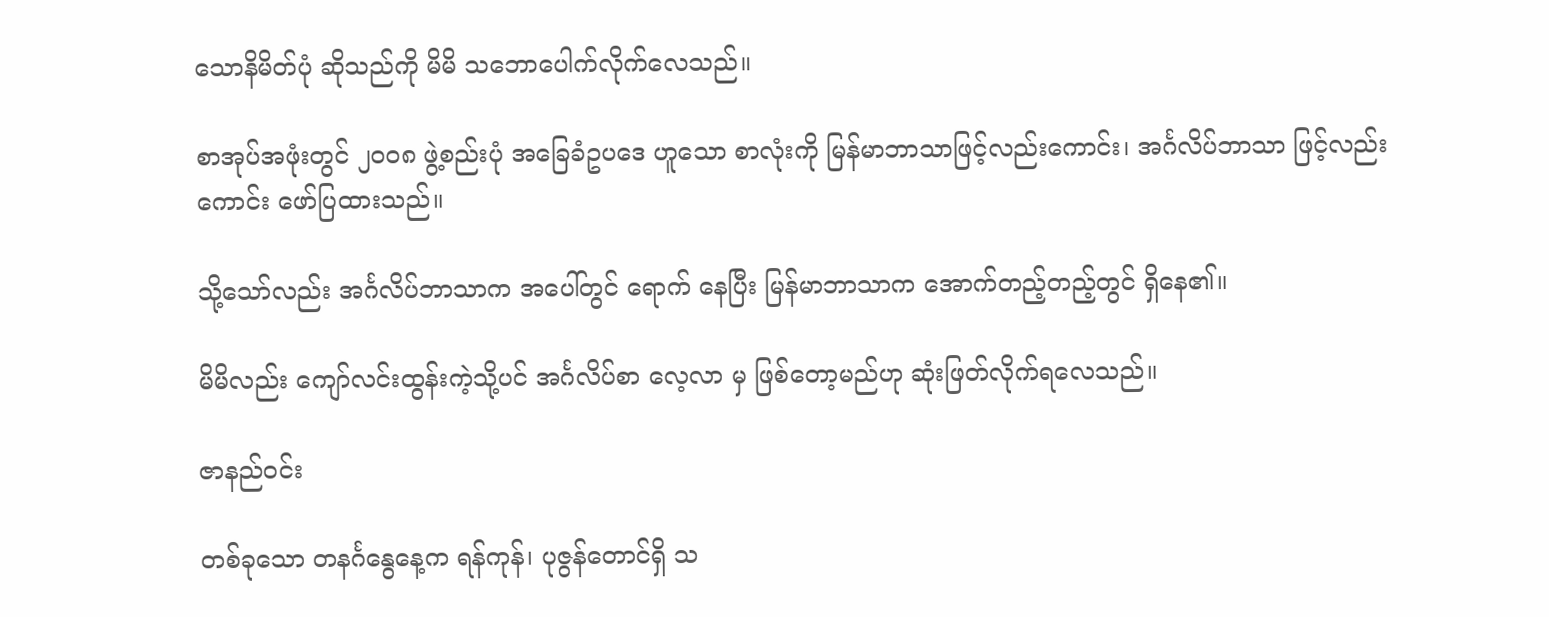သောနိမိတ်ပုံ ဆိုသည်ကို မိမိ သဘောပေါက်လိုက်လေသည်။

စာအုပ်အဖုံးတွင် ၂ဝဝ၈ ဖွဲ့စည်းပုံ အခြေခံဥပဒေ ဟူသော စာလုံးကို မြန်မာဘာသာဖြင့်လည်းကောင်း၊ အင်္ဂလိပ်ဘာသာ ဖြင့်လည်းကောင်း ဖော်ပြထားသည်။

သို့သော်လည်း အင်္ဂလိပ်ဘာသာက အပေါ်တွင် ရောက် နေပြီး မြန်မာဘာသာက အောက်တည့်တည့်တွင် ရှိနေ၏။

မိမိလည်း ကျော်လင်းထွန်းကဲ့သို့ပင် အင်္ဂလိပ်စာ လေ့လာ မှ ဖြစ်တော့မည်ဟု ဆုံးဖြတ်လိုက်ရလေသည်။

ဇာနည်ဝင်း

တစ်ခုသော တနင်္ဂနွေနေ့က ရန်ကုန်၊ ပုဇွန်တောင်ရှိ သ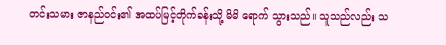တင်းသမား ဇာနည်ဝင်း၏ အထပ်မြင့်တိုက်ခန်းသို့ မိမိ ရောက် သွားသည်။ သူသည်လည်း သ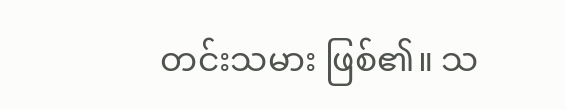တင်းသမား ဖြစ်၏။ သ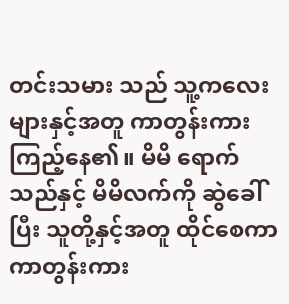တင်းသမား သည် သူ့ကလေးများနှင့်အတူ ကာတွန်းကားကြည့်နေ၏။ မိမိ ရောက်သည်နှင့် မိမိလက်ကို ဆွဲခေါ်ပြီး သူတို့နှင့်အတူ ထိုင်စေကာ ကာတွန်းကား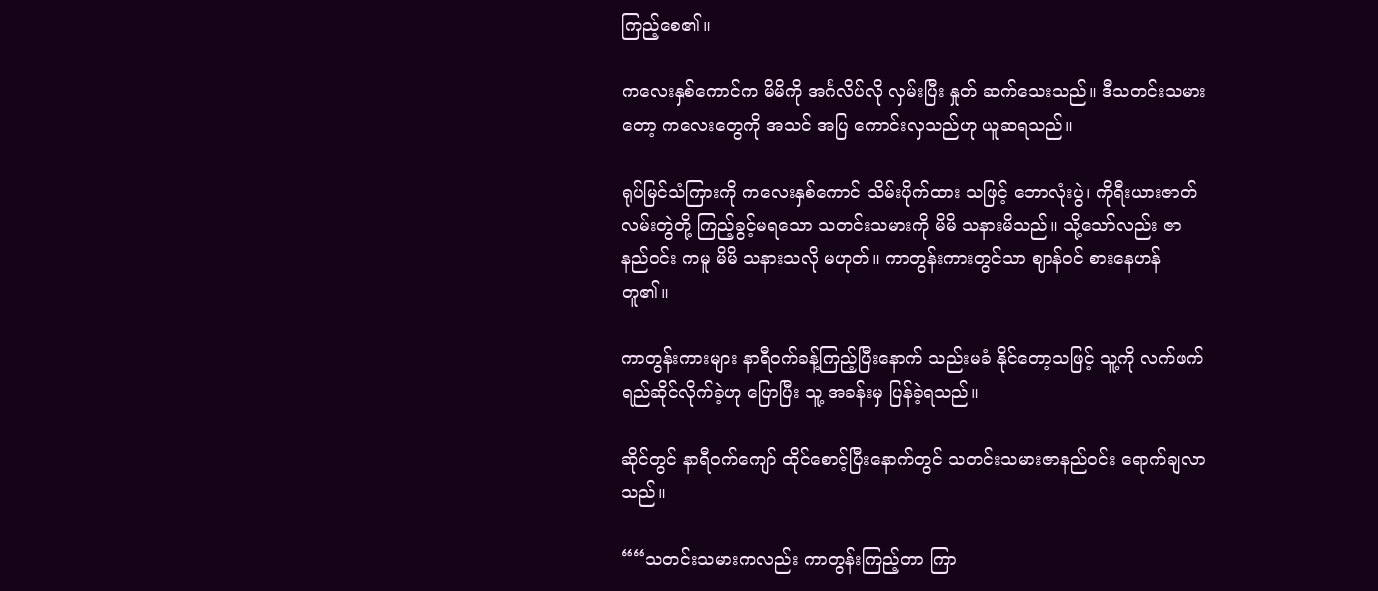ကြည့်စေ၏။

ကလေးနှစ်ကောင်က မိမိကို အင်္ဂလိပ်လို လှမ်းပြီး နှုတ် ဆက်သေးသည်။ ဒီသတင်းသမားတော့ ကလေးတွေကို အသင် အပြ ကောင်းလှသည်ဟု ယူဆရသည်။

ရုပ်မြင်သံကြားကို ကလေးနှစ်ကောင် သိမ်းပိုက်ထား သဖြင့် ဘောလုံးပွဲ၊ ကိုရီးယားဇာတ်လမ်းတွဲတို့ ကြည့်ခွင့်မရသော သတင်းသမားကို မိမိ သနားမိသည်။ သို့သော်လည်း ဇာနည်ဝင်း ကမူ မိမိ သနားသလို မဟုတ်။ ကာတွန်းကားတွင်သာ ဈာန်ဝင် စားနေဟန်တူ၏။

ကာတွန်းကားများ နာရီဝက်ခန့်ကြည့်ပြီးနောက် သည်းမခံ နိုင်တော့သဖြင့် သူ့ကို လက်ဖက်ရည်ဆိုင်လိုက်ခဲ့ဟု ပြောပြီး သူ့ အခန်းမှ ပြန်ခဲ့ရသည်။

ဆိုင်တွင် နာရီဝက်ကျော် ထိုင်စောင့်ပြီးနောက်တွင် သတင်းသမားဇာနည်ဝင်း ရောက်ချလာသည်။

““သတင်းသမားကလည်း ကာတွန်းကြည့်တာ ကြာ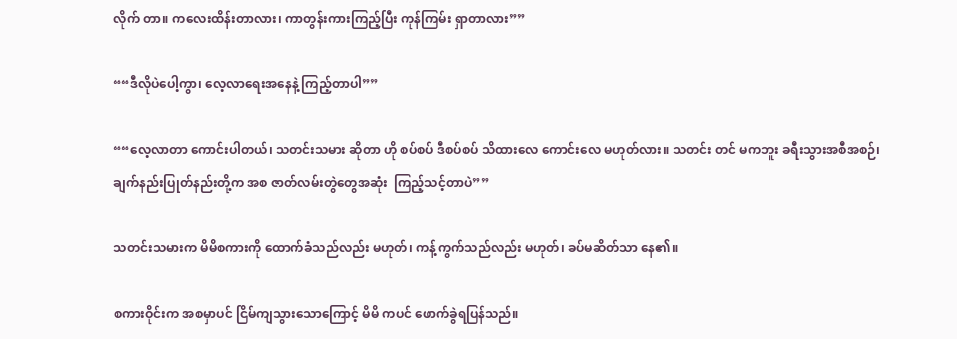လိုက် တာ။ ကလေးထိန်းတာလား၊ ကာတွန်းကားကြည့်ပြီး ကုန်ကြမ်း ရှာတာလား””

““ဒီလိုပဲပေါ့ကွာ၊ လေ့လာရေးအနေနဲ့ ကြည့်တာပါ””

““လေ့လာတာ ကောင်းပါတယ်၊ သတင်းသမား ဆိုတာ ဟို စပ်စပ် ဒီစပ်စပ် သိထားလေ ကောင်းလေ မဟုတ်လား။ သတင်း တင် မကဘူး ခရီးသွားအစီအစဉ်၊ ချက်နည်းပြုတ်နည်းတို့က အစ ဇာတ်လမ်းတွဲတွေအဆုံး  ကြည့်သင့်တာပဲ””

သတင်းသမားက မိမိစကားကို ထောက်ခံသည်လည်း မဟုတ်၊ ကန့်ကွက်သည်လည်း မဟုတ်၊ ခပ်မဆိတ်သာ နေ၏။

စကားဝိုင်းက အစမှာပင် ငြိမ်ကျသွားသောကြောင့် မိမိ ကပင် ဖောက်ခွဲရပြန်သည်။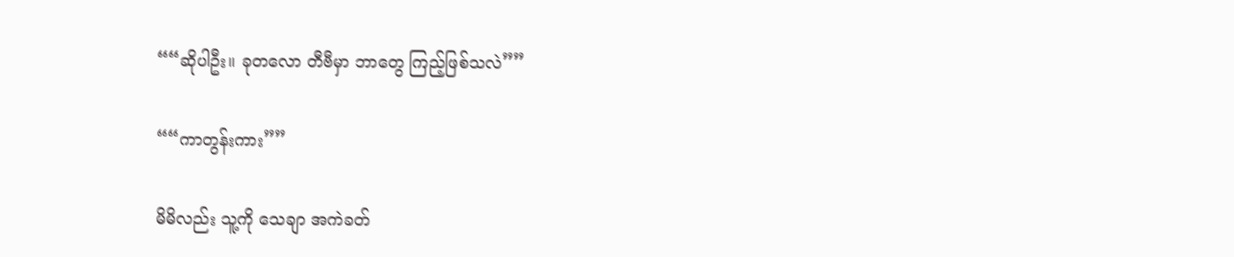““ဆိုပါဦး။ ခုတလော တီဗီမှာ ဘာတွေ ကြည့်ဖြစ်သလဲ””

““ကာတွန်းကား””

မိမိလည်း သူ့ကို သေချာ အကဲခတ်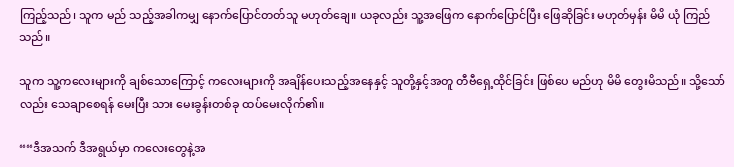ကြည့်သည်၊ သူက မည် သည့်အခါကမျှ နောက်ပြောင်တတ်သူ မဟုတ်ချေ။ ယခုလည်း သူ့အဖြေက နောက်ပြောင်ပြီး ဖြေဆိုခြင်း မဟုတ်မှန်း မိမိ ယုံ ကြည်သည်။

သူက သူ့ကလေးများကို ချစ်သောကြောင့် ကလေးများကို အချိန်ပေးသည့်အနေနှင့် သူတို့နှင့်အတူ တီဗီရှေ့ထိုင်ခြင်း ဖြစ်ပေ မည်ဟု မိမိ တွေးမိသည်။ သို့သော်လည်း သေချာစေရန် မေးပြီး သား မေးခွန်းတစ်ခု ထပ်မေးလိုက်၏။

““ဒီအသက် ဒီအရွယ်မှာ ကလေးတွေနဲ့အ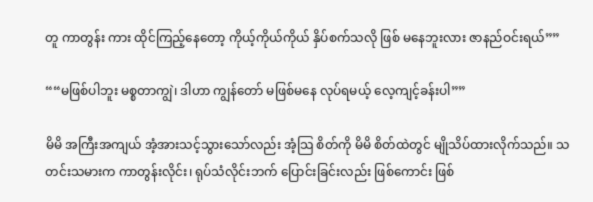တူ ကာတွန်း ကား ထိုင်ကြည့်နေတော့ ကိုယ့်ကိုယ်ကိုယ် နှိပ်စက်သလို ဖြစ် မနေဘူးလား ဇာနည်ဝင်းရယ်””

““မဖြစ်ပါဘူး မစ္စတာကျွဲ၊ ဒါဟာ ကျွန်တော် မဖြစ်မနေ လုပ်ရမယ့် လေ့ကျင့်ခန်းပါ””

မိမိ အကြီးအကျယ် အံ့အားသင့်သွားသော်လည်း အံ့သြ စိတ်ကို မိမိ စိတ်ထဲတွင် မျိုသိပ်ထားလိုက်သည်။ သတင်းသမားက ကာတွန်းလိုင်း၊ ရုပ်သံလိုင်းဘက် ပြောင်းခြင်းလည်း ဖြစ်ကောင်း ဖြစ်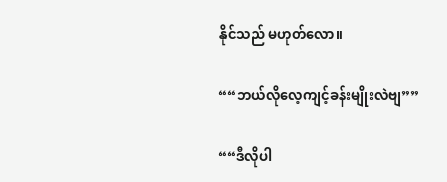နိုင်သည် မဟုတ်လော။

““ဘယ်လိုလေ့ကျင့်ခန်းမျိုးလဲဗျ””

““ဒီလိုပါ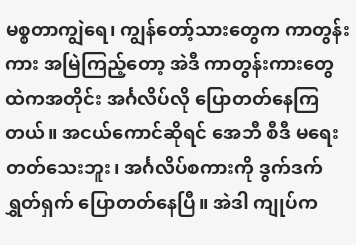မစ္စတာကျွဲရေ၊ ကျွန်တော့်သားတွေက ကာတွန်း ကား အမြဲကြည့်တော့ အဲဒီ ကာတွန်းကားတွေထဲကအတိုင်း အင်္ဂလိပ်လို ပြောတတ်နေကြတယ်။ အငယ်ကောင်ဆိုရင် အေဘီ စီဒီ မရေးတတ်သေးဘူး၊ အင်္ဂလိပ်စကားကို ဒွက်ဒက်ရွှတ်ရှက် ပြောတတ်နေပြီ။ အဲဒါ ကျုပ်က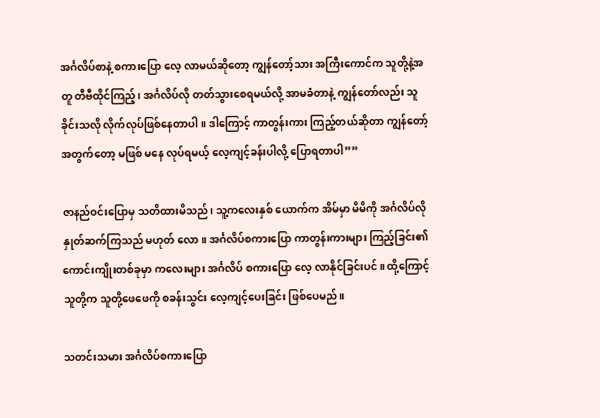အင်္ဂလိပ်စာနဲ့ စကားပြော လေ့ လာမယ်ဆိုတော့ ကျွန်တော့်သား အကြီးကောင်က သူတို့နဲ့အတူ တီဗီထိုင်ကြည့်၊ အင်္ဂလိပ်လို တတ်သွားစေရမယ်လို့ အာမခံတာနဲ့ ကျွန်တော်လည်း သူခိုင်းသလို လိုက်လုပ်ဖြစ်နေတာပါ။ ဒါကြောင့် ကာတွန်းကား ကြည့်တယ်ဆိုတာ ကျွန်တော့်အတွက်တော့ မဖြစ် မနေ လုပ်ရမယ့် လေ့ကျင့်ခန်းပါလို့ ပြောရတာပါ””

ဇာနည်ဝင်းပြောမှ သတိထားမိသည်၊ သူ့ကလေးနှစ် ယောက်က အိမ်မှာ မိမိကို အင်္ဂလိပ်လို နှုတ်ဆက်ကြသည် မဟုတ် လော။ အင်္ဂလိပ်စကားပြော ကာတွန်းကားများ ကြည့်ခြင်း၏ ကောင်းကျိုးတစ်ခုမှာ ကလေးများ အင်္ဂလိပ် စကားပြော လေ့ လာနိုင်ခြင်းပင်။ ထို့ကြောင့် သူတို့က သူတို့ဖေဖေကို စခန်းသွင်း လေ့ကျင့်ပေးခြင်း ဖြစ်ပေမည်။

သတင်းသမား အင်္ဂလိပ်စကားပြော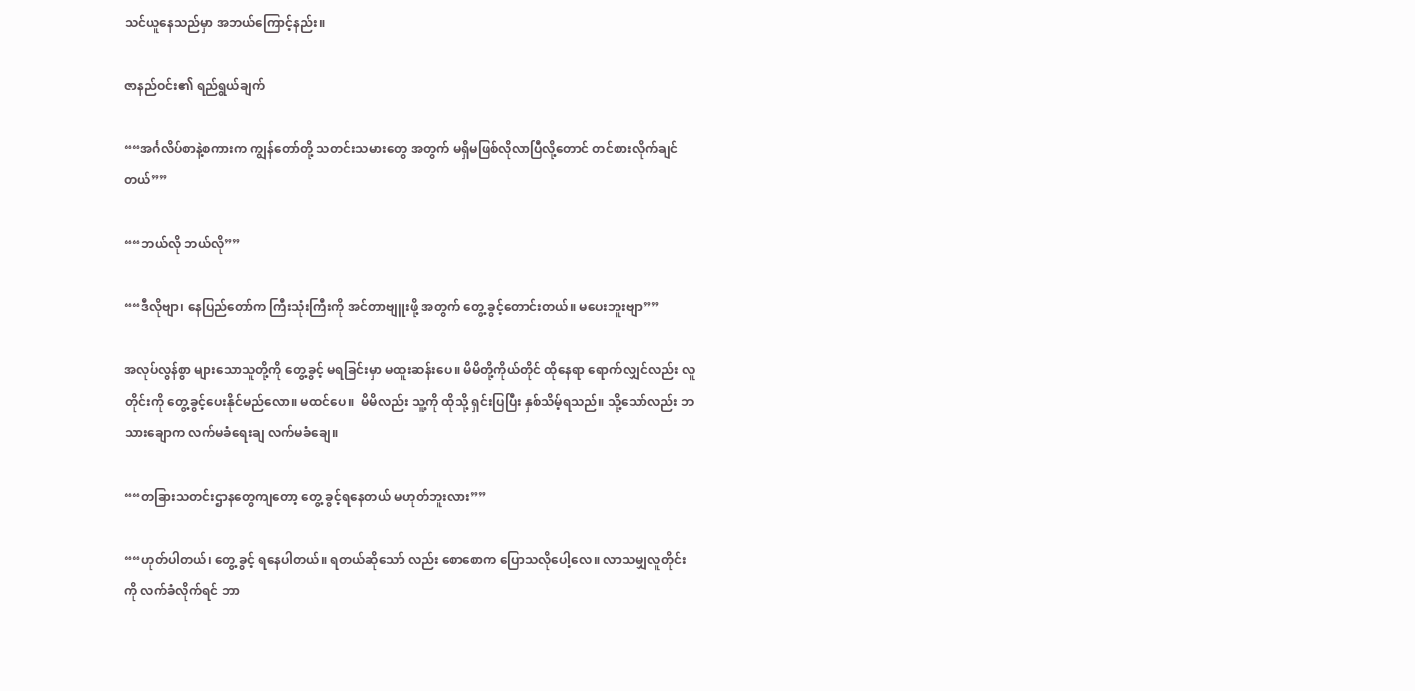သင်ယူနေသည်မှာ အဘယ်ကြောင့်နည်း။

ဇာနည်ဝင်း၏ ရည်ရွယ်ချက်

““အင်္ဂလိပ်စာနဲ့စကားက ကျွန်တော်တို့ သတင်းသမားတွေ အတွက် မရှိမဖြစ်လိုလာပြီလို့တောင် တင်စားလိုက်ချင်တယ်””

““ဘယ်လို ဘယ်လို””

““ဒီလိုဗျာ၊ နေပြည်တော်က ကြီးသုံးကြီးကို အင်တာဗျူးဖို့ အတွက် တွေ့ ခွင့်တောင်းတယ်။ မပေးဘူးဗျာ””

အလုပ်လွန်စွာ များသောသူတို့ကို တွေ့ခွင့် မရခြင်းမှာ မထူးဆန်းပေ။ မိမိတို့ကိုယ်တိုင် ထိုနေရာ ရောက်လျှင်လည်း လူတိုင်းကို တွေ့ခွင့်ပေးနိုင်မည်လော။ မထင်ပေ။  မိမိလည်း သူ့ကို ထိုသို့ ရှင်းပြပြီး နှစ်သိမ့်ရသည်။ သို့သော်လည်း ဘသားချောက လက်မခံရေးချ လက်မခံချေ။

““တခြားသတင်းဌာနတွေကျတော့ တွေ့ ခွင့်ရနေတယ် မဟုတ်ဘူးလား””

““ဟုတ်ပါတယ်၊ တွေ့ ခွင့် ရနေပါတယ်။ ရတယ်ဆိုသော် လည်း စောစောက ပြောသလိုပေါ့လေ။ လာသမျှလူတိုင်းကို လက်ခံလိုက်ရင် ဘာ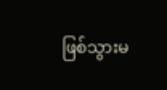ဖြစ်သွားမ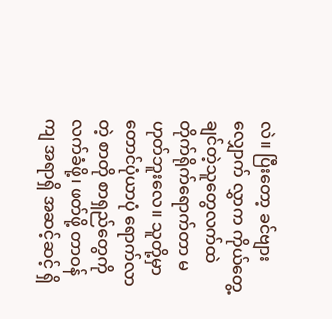လဲ။ ပြီးတော့ ခင်ဗျား လျှောက် လွှာက ကိုယ်တွေ့ချင်တဲ့သူတွေလက်ထဲ တိုက်ရိုက်ရောက်တာ မဟုတ်ဘူးလေ။ သူတို့မှာ တောင်ပုံယာပုံ ရောက်လာတဲ့ စာတို စာရှည်တွေကို  လက်ခံဖို့၊ ဖတ်ဖို့ တာဝန်ကျ အရာရှိ အဆင့်ဆင့် ရှိ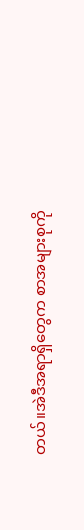တယ်။အဲဒီအရာရှိတွေက စာအများစုကို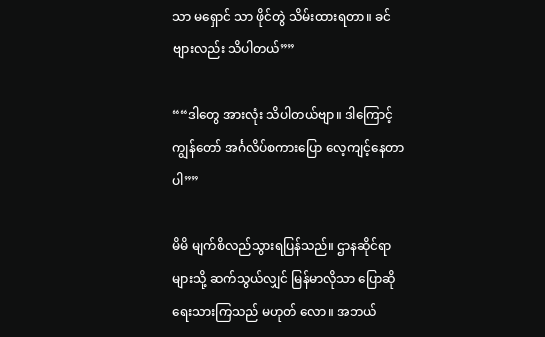သာ မရှောင် သာ ဖိုင်တွဲ သိမ်းထားရတာ။ ခင်ဗျားလည်း သိပါတယ်””

““ဒါတွေ အားလုံး သိပါတယ်ဗျာ။ ဒါကြောင့် ကျွန်တော် အင်္ဂလိပ်စကားပြော လေ့ကျင့်နေတာပါ””

မိမိ မျက်စိလည်သွားရပြန်သည်။ ဌာနဆိုင်ရာများသို့ ဆက်သွယ်လျှင် မြန်မာလိုသာ ပြောဆို ရေးသားကြသည် မဟုတ် လော။ အဘယ်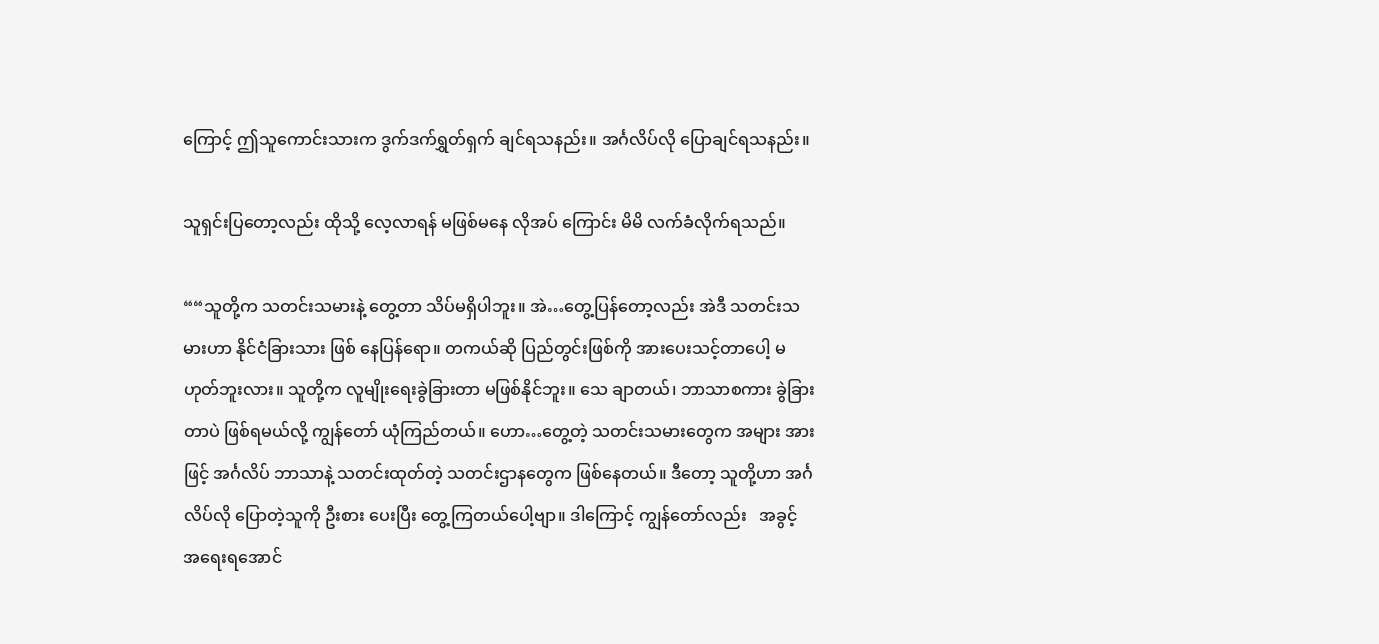ကြောင့် ဤသူကောင်းသားက ဒွက်ဒက်ရွှတ်ရှက် ချင်ရသနည်း။ အင်္ဂလိပ်လို ပြောချင်ရသနည်း။

သူရှင်းပြတော့လည်း ထိုသို့ လေ့လာရန် မဖြစ်မနေ လိုအပ် ကြောင်း မိမိ လက်ခံလိုက်ရသည်။

““သူတို့က သတင်းသမားနဲ့ တွေ့တာ သိပ်မရှိပါဘူး။ အဲ…တွေ့ပြန်တော့လည်း အဲဒီ သတင်းသမားဟာ နိုင်ငံခြားသား ဖြစ် နေပြန်ရော။ တကယ်ဆို ပြည်တွင်းဖြစ်ကို အားပေးသင့်တာပေါ့ မဟုတ်ဘူးလား။ သူတို့က လူမျိုးရေးခွဲခြားတာ မဖြစ်နိုင်ဘူး။ သေ ချာတယ်၊ ဘာသာစကား ခွဲခြားတာပဲ ဖြစ်ရမယ်လို့ ကျွန်တော် ယုံကြည်တယ်။ ဟော…တွေ့တဲ့ သတင်းသမားတွေက အများ အားဖြင့် အင်္ဂလိပ် ဘာသာနဲ့ သတင်းထုတ်တဲ့ သတင်းဌာနတွေက ဖြစ်နေတယ်။ ဒီတော့ သူတို့ဟာ အင်္ဂလိပ်လို ပြောတဲ့သူကို ဦးစား ပေးပြီး တွေ့ကြတယ်ပေါ့ဗျာ။ ဒါကြောင့် ကျွန်တော်လည်း   အခွင့် အရေးရအောင်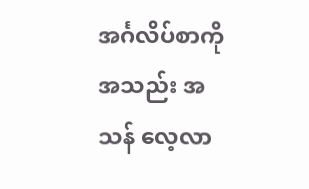အင်္ဂလိပ်စာကို အသည်း အသန် လေ့လာ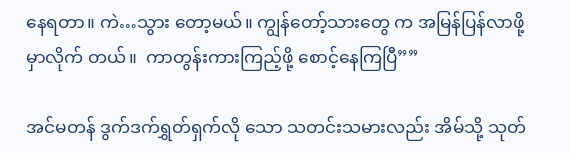နေရတာ။ ကဲ…သွား တော့မယ်။ ကျွန်တော့်သားတွေ က အမြန်ပြန်လာဖို့ မှာလိုက် တယ်။  ကာတွန်းကားကြည့်ဖို့ စောင့်နေကြပြီ””

အင်မတန် ဒွက်ဒက်ရွှတ်ရှက်လို သော သတင်းသမားလည်း အိမ်သို့ သုတ်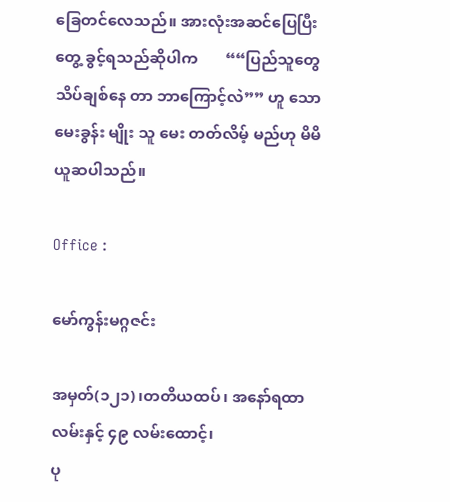ခြေတင်လေသည်။ အားလုံးအဆင်ပြေပြီး တွေ့ ခွင့်ရသည်ဆိုပါက       ““ပြည်သူတွေ သိပ်ချစ်နေ တာ ဘာကြောင့်လဲ”” ဟူ သော မေးခွန်း မျိုး သူ မေး တတ်လိမ့် မည်ဟု မိမိ   ယူဆပါသည်။

Office :

မော်ကွန်းမဂ္ဂဇင်း

အမှတ်(၁၂၁)၊တတိယထပ်၊ အနော်ရထာလမ်းနှင့် ၄၉ လမ်းထောင့်၊
ပု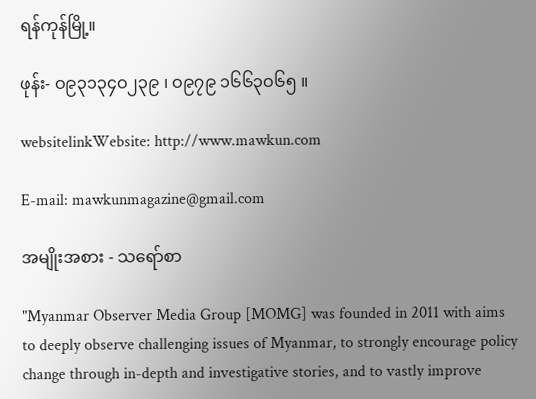ရန်ကုန်မြို့။

ဖုန်း- ဝ၉၃၁၃၄ဝ၂၃၉ ၊ ဝ၉၇၉ ၁၆၆၃ဝ၆၅ ။

websitelinkWebsite: http://www.mawkun.com

E-mail: mawkunmagazine@gmail.com

အမျိုးအစား - သရော်စာ

"Myanmar Observer Media Group [MOMG] was founded in 2011 with aims to deeply observe challenging issues of Myanmar, to strongly encourage policy change through in-depth and investigative stories, and to vastly improve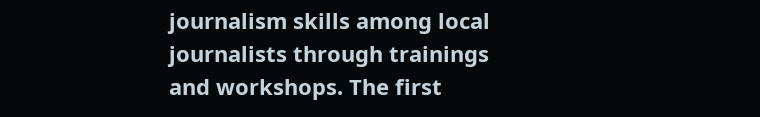journalism skills among local journalists through trainings and workshops. The first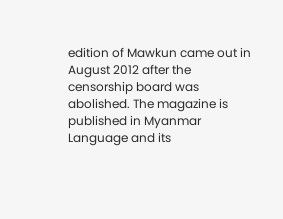edition of Mawkun came out in August 2012 after the censorship board was abolished. The magazine is published in Myanmar Language and its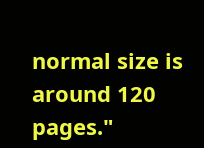normal size is around 120 pages."